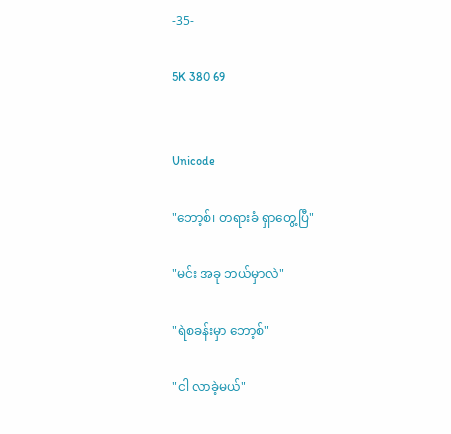-35-

5K 380 69


Unicode

"ဘော့စ်၊ တရားခံ ရှာတွေ့ပြီ"

"မင်း အခု ဘယ်မှာလဲ"

"ရဲစခန်းမှာ ဘော့စ်"

"ငါ လာခဲ့မယ်"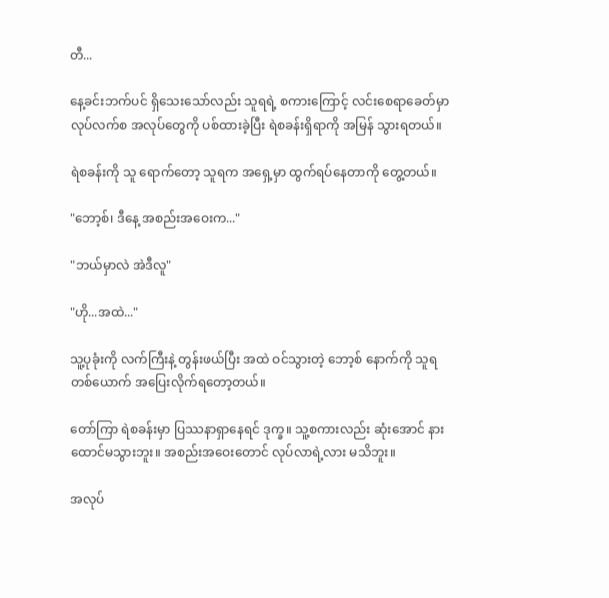တီ...

နေ့ခင်းဘက်ပင် ရှိသေးသော်လည်း သူရရဲ့ စကားကြောင့် လင်းစေရာခေတ်မှာ လုပ်လက်စ အလုပ်တွေကို ပစ်ထားခဲ့ပြီး ရဲစခန်းရှိရာကို အမြန် သွားရတယ်။

ရဲစခန်းကို သူ ရောက်တော့ သူရက အရှေ့မှာ ထွက်ရပ်နေတာကို တွေ့တယ်။

"ဘော့စ်၊ ဒီနေ့ အစည်းအဝေးက..."

"ဘယ်မှာလဲ အဲဒီလူ"

"ဟို...အထဲ..."

သူ့ပုခုံးကို လက်ကြီးနဲ့ တွန်းဖယ်ပြီး အထဲ ဝင်သွားတဲ့ ဘော့စ် နောက်ကို သူရ တစ်ယောက် အပြေးလိုက်ရတော့တယ်။

တော်ကြာ ရဲစခန်းမှာ ပြဿနာရှာနေရင် ဒုက္ခ။ သူ့စကားလည်း ဆုံးအောင် နားထောင်မသွားဘူး။ အစည်းအဝေးတောင် လုပ်လာရဲ့လား မသိဘူး။

အလုပ်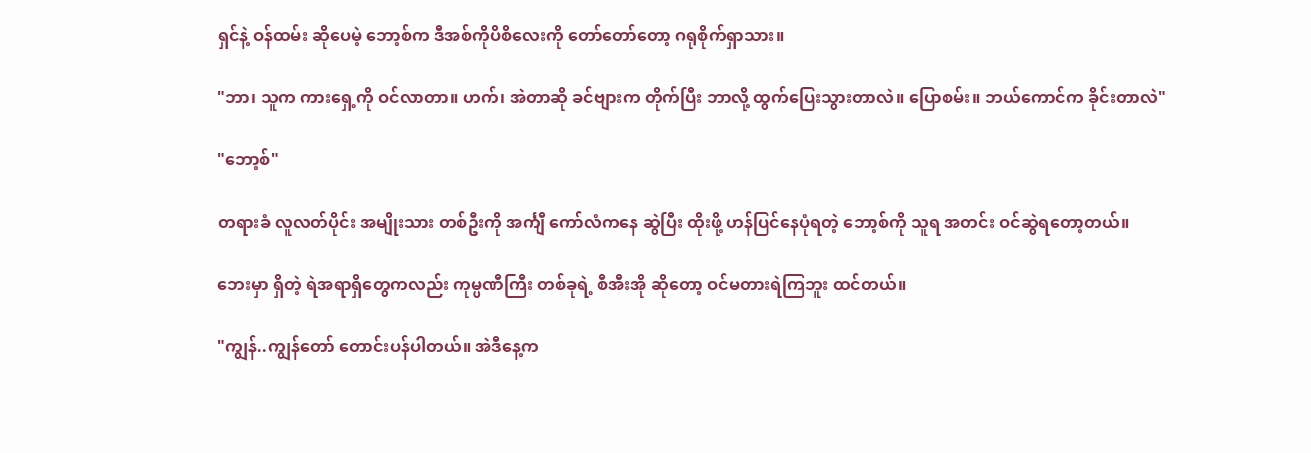ရှင်နဲ့ ဝန်ထမ်း ဆိုပေမဲ့ ဘော့စ်က ဒီအစ်ကိုပိစိလေးကို တော်တော်တော့ ဂရုစိုက်ရှာသား။

"ဘာ၊ သူက ကားရှေ့ကို ဝင်လာတာ။ ဟက်၊ အဲတာဆို ခင်ဗျားက တိုက်ပြီး ဘာလို့ ထွက်ပြေးသွားတာလဲ။ ပြောစမ်း။ ဘယ်ကောင်က ခိုင်းတာလဲ"

"ဘော့စ်"

တရားခံ လူလတ်ပိုင်း အမျိုးသား တစ်ဦးကို အင်္ကျီ ကော်လံကနေ ဆွဲပြီး ထိုးဖို့ ဟန်ပြင်နေပုံရတဲ့ ဘော့စ်ကို သူရ အတင်း ဝင်ဆွဲရတော့တယ်။

ဘေးမှာ ရှိတဲ့ ရဲအရာရှိတွေကလည်း ကုမ္ပဏီကြီး တစ်ခုရဲ့ စီအီးအို ဆိုတော့ ဝင်မတားရဲကြဘူး ထင်တယ်။

"ကျွန်..ကျွန်တော် တောင်းပန်ပါတယ်။ အဲဒီနေ့က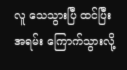လူ သေသွားပြီ ထင်ပြီး အရမ်း ကြောက်သွားလို့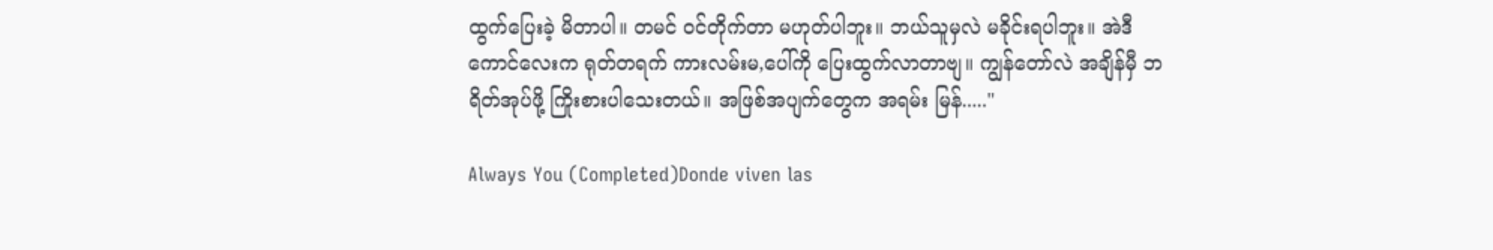ထွက်ပြေးခဲ့ မိတာပါ။ တမင် ဝင်တိုက်တာ မဟုတ်ပါဘူး။ ဘယ်သူမှလဲ မခိုင်းရပါဘူး။ အဲဒီကောင်လေးက ရုတ်တရက် ကားလမ်းမ,ပေါ်ကို ပြေးထွက်လာတာဗျ။ ကျွန်တော်လဲ အချိန်မှီ ဘရိတ်အုပ်ဖို့ ကြိုးစားပါသေးတယ်။ အဖြစ်အပျက်တွေက အရမ်း မြန်....."

Always You (Completed)Donde viven las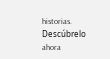historias. Descúbrelo ahora